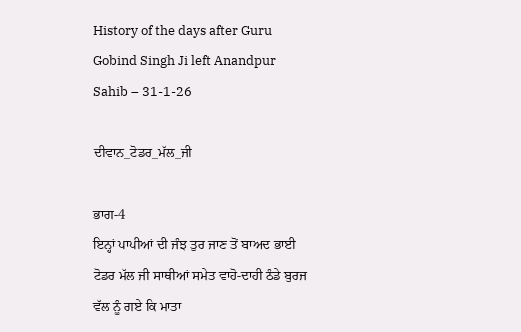History of the days after Guru Gobind Singh Ji left Anandpur Sahib – 31-1-26

ਦੀਵਾਨ_ਟੋਡਰ_ਮੱਲ_ਜੀ

ਭਾਗ-4
ਇਨ੍ਹਾਂ ਪਾਪੀਆਂ ਦੀ ਜੰਝ ਤੁਰ ਜਾਣ ਤੋਂ ਬਾਅਦ ਭਾਈ ਟੋਡਰ ਮੱਲ ਜੀ ਸਾਥੀਆਂ ਸਮੇਤ ਵਾਹੋ-ਦਾਹੀ ਠੰਡੇ ਬੁਰਜ ਵੱਲ ਨੂੰ ਗਏ ਕਿ ਮਾਤਾ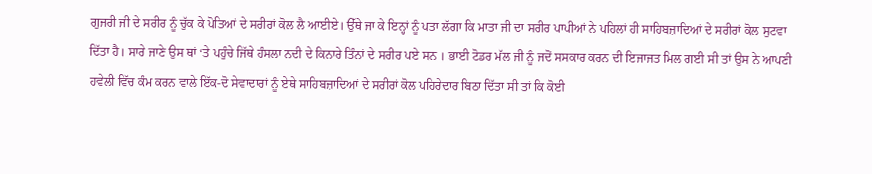ਗੁਜਰੀ ਜੀ ਦੇ ਸਰੀਰ ਨੂੰ ਚੁੱਕ ਕੇ ਪੋਤਿਆਂ ਦੇ ਸਰੀਰਾਂ ਕੋਲ ਲੈ ਆਈਏ। ਉੱਥੇ ਜਾ ਕੇ ਇਨ੍ਹਾਂ ਨੂੰ ਪਤਾ ਲੱਗਾ ਕਿ ਮਾਤਾ ਜੀ ਦਾ ਸਰੀਰ ਪਾਪੀਆਂ ਨੇ ਪਹਿਲਾਂ ਹੀ ਸਾਹਿਬਜ਼ਾਦਿਆਂ ਦੇ ਸਰੀਰਾਂ ਕੋਲ ਸੁਟਵਾ ਦਿੱਤਾ ਹੈ। ਸਾਰੇ ਜਾਣੇ ਉਸ ਥਾਂ ‘ਤੇ ਪਹੁੰਚੇ ਜਿੱਥੇ ਹੰਸਲਾ ਨਦੀ ਦੇ ਕਿਨਾਰੇ ਤਿੰਨਾਂ ਦੇ ਸਰੀਰ ਪਏ ਸਨ । ਭਾਈ ਟੋਡਰ ਮੱਲ ਜੀ ਨੂੰ ਜਦੋਂ ਸਸਕਾਰ ਕਰਨ ਦੀ ਇਜਾਜਤ ਮਿਲ ਗਈ ਸੀ ਤਾਂ ਉਸ ਨੇ ਆਪਣੀ ਹਵੇਲੀ ਵਿੱਚ ਕੰਮ ਕਰਨ ਵਾਲੇ ਇੱਕ-ਦੋ ਸੇਵਾਦਾਰਾਂ ਨੂੰ ਏਥੇ ਸਾਹਿਬਜ਼ਾਦਿਆਂ ਦੇ ਸਰੀਰਾਂ ਕੋਲ ਪਹਿਰੇਦਾਰ ਬਿਠਾ ਦਿੱਤਾ ਸੀ ਤਾਂ ਕਿ ਕੋਈ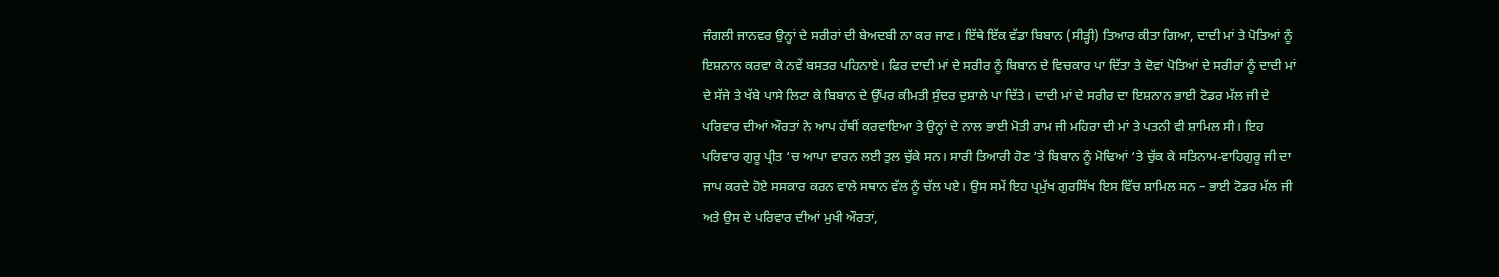ਜੰਗਲੀ ਜਾਨਵਰ ਉਨ੍ਹਾਂ ਦੇ ਸਰੀਰਾਂ ਦੀ ਬੇਅਦਬੀ ਨਾ ਕਰ ਜਾਣ। ਇੱਥੇ ਇੱਕ ਵੱਡਾ ਬਿਬਾਨ (ਸੀੜ੍ਹੀ) ਤਿਆਰ ਕੀਤਾ ਗਿਆ, ਦਾਦੀ ਮਾਂ ਤੇ ਪੋਤਿਆਂ ਨੂੰ ਇਸ਼ਨਾਨ ਕਰਵਾ ਕੇ ਨਵੇਂ ਬਸਤਰ ਪਹਿਨਾਏ। ਫਿਰ ਦਾਦੀ ਮਾਂ ਦੇ ਸਰੀਰ ਨੂੰ ਬਿਬਾਨ ਦੇ ਵਿਚਕਾਰ ਪਾ ਦਿੱਤਾ ਤੇ ਦੋਵਾਂ ਪੋਤਿਆਂ ਦੇ ਸਰੀਰਾਂ ਨੂੰ ਦਾਦੀ ਮਾਂ ਦੇ ਸੱਜੇ ਤੇ ਖੱਬੇ ਪਾਸੇ ਲਿਟਾ ਕੇ ਬਿਬਾਨ ਦੇ ਉੱਪਰ ਕੀਮਤੀ ਸੁੰਦਰ ਦੁਸ਼ਾਲੇ ਪਾ ਦਿੱਤੇ। ਦਾਦੀ ਮਾਂ ਦੇ ਸਰੀਰ ਦਾ ਇਸ਼ਨਾਨ ਭਾਈ ਟੋਡਰ ਮੱਲ ਜੀ ਦੇ ਪਰਿਵਾਰ ਦੀਆਂ ਔਰਤਾਂ ਨੇ ਆਪ ਹੱਥੀਂ ਕਰਵਾਇਆ ਤੇ ਉਨ੍ਹਾਂ ਦੇ ਨਾਲ ਭਾਈ ਮੋਤੀ ਰਾਮ ਜੀ ਮਹਿਰਾ ਦੀ ਮਾਂ ਤੇ ਪਤਨੀ ਵੀ ਸ਼ਾਮਿਲ ਸੀ। ਇਹ ਪਰਿਵਾਰ ਗੁਰੂ ਪ੍ਰੀਤ ‘ਚ ਆਪਾ ਵਾਰਨ ਲਈ ਤੁਲ ਚੁੱਕੇ ਸਨ। ਸਾਰੀ ਤਿਆਰੀ ਹੋਣ ‘ਤੇ ਬਿਬਾਨ ਨੂੰ ਮੋਢਿਆਂ ‘ਤੇ ਚੁੱਕ ਕੇ ਸਤਿਨਾਮ-ਵਾਹਿਗੁਰੂ ਜੀ ਦਾ ਜਾਪ ਕਰਦੇ ਹੋਏ ਸਸਕਾਰ ਕਰਨ ਵਾਲੇ ਸਥਾਨ ਵੱਲ ਨੂੰ ਚੱਲ ਪਏ। ਉਸ ਸਮੇਂ ਇਹ ਪ੍ਰਮੁੱਖ ਗੁਰਸਿੱਖ ਇਸ ਵਿੱਚ ਸ਼ਾਮਿਲ ਸਨ – ਭਾਈ ਟੋਡਰ ਮੱਲ ਜੀ ਅਤੇ ਉਸ ਦੇ ਪਰਿਵਾਰ ਦੀਆਂ ਮੁਖੀ ਔਰਤਾਂ,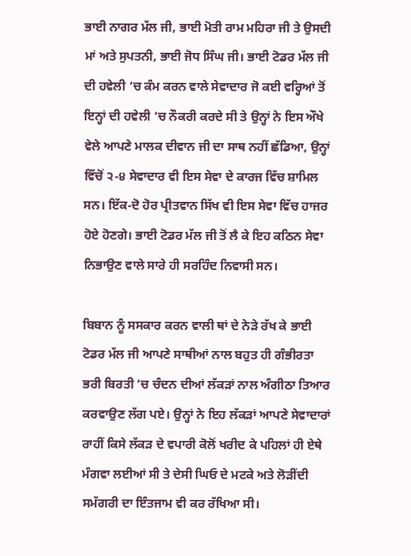ਭਾਈ ਨਾਗਰ ਮੱਲ ਜੀ, ਭਾਈ ਮੋਤੀ ਰਾਮ ਮਹਿਰਾ ਜੀ ਤੇ ਉਸਦੀ ਮਾਂ ਅਤੇ ਸੁਪਤਨੀ, ਭਾਈ ਜੋਧ ਸਿੰਘ ਜੀ। ਭਾਈ ਟੋਡਰ ਮੱਲ ਜੀ ਦੀ ਹਵੇਲੀ ‘ਚ ਕੰਮ ਕਰਨ ਵਾਲੇ ਸੇਵਾਦਾਰ ਜੋ ਕਈ ਵਰ੍ਹਿਆਂ ਤੋਂ ਇਨ੍ਹਾਂ ਦੀ ਹਵੇਲੀ ‘ਚ ਨੌਕਰੀ ਕਰਦੇ ਸੀ ਤੇ ਉਨ੍ਹਾਂ ਨੇ ਇਸ ਔਖੇ ਵੇਲੇ ਆਪਣੇ ਮਾਲਕ ਦੀਵਾਨ ਜੀ ਦਾ ਸਾਥ ਨਹੀਂ ਛੱਡਿਆ, ਉਨ੍ਹਾਂ ਵਿੱਚੋਂ ੨-੪ ਸੇਵਾਦਾਰ ਵੀ ਇਸ ਸੇਵਾ ਦੇ ਕਾਰਜ ਵਿੱਚ ਸ਼ਾਮਿਲ ਸਨ। ਇੱਕ-ਦੋ ਹੋਰ ਪ੍ਰੀਤਵਾਨ ਸਿੱਖ ਵੀ ਇਸ ਸੇਵਾ ਵਿੱਚ ਹਾਜਰ ਹੋਏ ਹੋਣਗੇ। ਭਾਈ ਟੋਡਰ ਮੱਲ ਜੀ ਤੋਂ ਲੈ ਕੇ ਇਹ ਕਠਿਨ ਸੇਵਾ ਨਿਭਾਉਣ ਵਾਲੇ ਸਾਰੇ ਹੀ ਸਰਹਿੰਦ ਨਿਵਾਸੀ ਸਨ।

ਬਿਬਾਨ ਨੂੰ ਸਸਕਾਰ ਕਰਨ ਵਾਲੀ ਥਾਂ ਦੇ ਨੇੜੇ ਰੱਖ ਕੇ ਭਾਈ ਟੋਡਰ ਮੱਲ ਜੀ ਆਪਣੇ ਸਾਥੀਆਂ ਨਾਲ ਬਹੁਤ ਹੀ ਗੰਭੀਰਤਾ ਭਰੀ ਬਿਰਤੀ ‘ਚ ਚੰਦਨ ਦੀਆਂ ਲੱਕੜਾਂ ਨਾਲ ਅੰਗੀਠਾ ਤਿਆਰ ਕਰਵਾਉਣ ਲੱਗ ਪਏ। ਉਨ੍ਹਾਂ ਨੇ ਇਹ ਲੱਕੜਾਂ ਆਪਣੇ ਸੇਵਾਦਾਰਾਂ ਰਾਹੀਂ ਕਿਸੇ ਲੱਕੜ ਦੇ ਵਪਾਰੀ ਕੋਲੋਂ ਖਰੀਦ ਕੇ ਪਹਿਲਾਂ ਹੀ ਏਥੇ ਮੰਗਵਾ ਲਈਆਂ ਸੀ ਤੇ ਦੇਸੀ ਘਿਓ ਦੇ ਮਟਕੇ ਅਤੇ ਲੋੜੀਂਦੀ ਸਮੱਗਰੀ ਦਾ ਇੰਤਜਾਮ ਵੀ ਕਰ ਰੱਖਿਆ ਸੀ।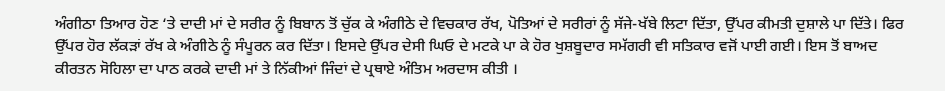ਅੰਗੀਠਾ ਤਿਆਰ ਹੋਣ ‘ਤੇ ਦਾਦੀ ਮਾਂ ਦੇ ਸਰੀਰ ਨੂੰ ਬਿਬਾਨ ਤੋਂ ਚੁੱਕ ਕੇ ਅੰਗੀਠੇ ਦੇ ਵਿਚਕਾਰ ਰੱਖ, ਪੋਤਿਆਂ ਦੇ ਸਰੀਰਾਂ ਨੂੰ ਸੱਜੇ-ਖੱਬੇ ਲਿਟਾ ਦਿੱਤਾ, ਉੱਪਰ ਕੀਮਤੀ ਦੁਸ਼ਾਲੇ ਪਾ ਦਿੱਤੇ। ਫਿਰ ਉੱਪਰ ਹੋਰ ਲੱਕੜਾਂ ਰੱਖ ਕੇ ਅੰਗੀਠੇ ਨੂੰ ਸੰਪੂਰਨ ਕਰ ਦਿੱਤਾ। ਇਸਦੇ ਉੱਪਰ ਦੇਸੀ ਘਿਓ ਦੇ ਮਟਕੇ ਪਾ ਕੇ ਹੋਰ ਖੁਸ਼ਬੂਦਾਰ ਸਮੱਗਰੀ ਵੀ ਸਤਿਕਾਰ ਵਜੋਂ ਪਾਈ ਗਈ। ਇਸ ਤੋਂ ਬਾਅਦ ਕੀਰਤਨ ਸੋਹਿਲਾ ਦਾ ਪਾਠ ਕਰਕੇ ਦਾਦੀ ਮਾਂ ਤੇ ਨਿੱਕੀਆਂ ਜਿੰਦਾਂ ਦੇ ਪ੍ਰਥਾਏ ਅੰਤਿਮ ਅਰਦਾਸ ਕੀਤੀ ।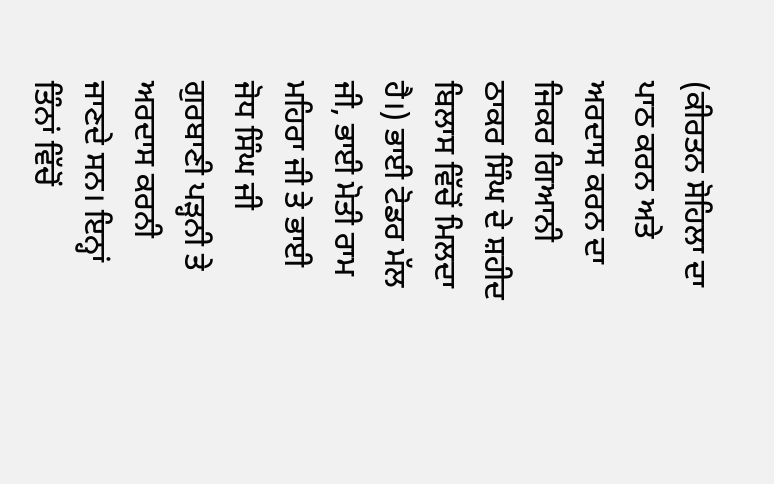(ਕੀਰਤਨ ਸੋਹਿਲਾ ਦਾ ਪਾਠ ਕਰਨ ਅਤੇ ਅਰਦਾਸ ਕਰਨ ਦਾ ਜਿਕਰ ਗਿਆਨੀ ਠਾਕਰ ਸਿੰਘ ਦੇ ਸ਼ਹੀਦ ਬਿਲਾਸ ਵਿੱਚੋਂ ਮਿਲਦਾ ਹੈ।) ਭਾਈ ਟੋਡਰ ਮੱਲ ਜੀ, ਭਾਈ ਮੋਤੀ ਰਾਮ ਮਹਿਰਾ ਜੀ ਤੇ ਭਾਈ ਜੋਧ ਸਿੰਘ ਜੀ ਗੁਰਬਾਣੀ ਪੜ੍ਹਨੀ ਤੇ ਅਰਦਾਸ ਕਰਨੀ ਜਾਣਦੇ ਸਨ। ਇਨ੍ਹਾਂ ਤਿੰਨਾਂ ਵਿੱਚੋਂ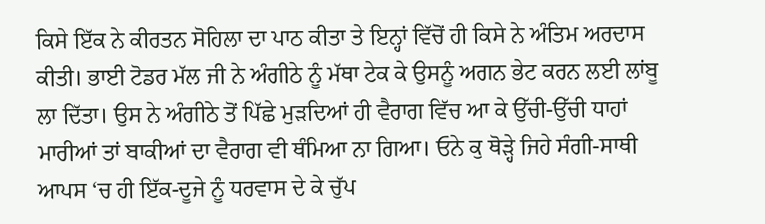ਕਿਸੇ ਇੱਕ ਨੇ ਕੀਰਤਨ ਸੋਹਿਲਾ ਦਾ ਪਾਠ ਕੀਤਾ ਤੇ ਇਨ੍ਹਾਂ ਵਿੱਚੋਂ ਹੀ ਕਿਸੇ ਨੇ ਅੰਤਿਮ ਅਰਦਾਸ ਕੀਤੀ। ਭਾਈ ਟੋਡਰ ਮੱਲ ਜੀ ਨੇ ਅੰਗੀਠੇ ਨੂੰ ਮੱਥਾ ਟੇਕ ਕੇ ਉਸਨੂੰ ਅਗਨ ਭੇਟ ਕਰਨ ਲਈ ਲਾਂਬੂ ਲਾ ਦਿੱਤਾ। ਉਸ ਨੇ ਅੰਗੀਠੇ ਤੋਂ ਪਿੱਛੇ ਮੁੜਦਿਆਂ ਹੀ ਵੈਰਾਗ ਵਿੱਚ ਆ ਕੇ ਉੱਚੀ-ਉੱਚੀ ਧਾਹਾਂ ਮਾਰੀਆਂ ਤਾਂ ਬਾਕੀਆਂ ਦਾ ਵੈਰਾਗ ਵੀ ਥੰਮਿਆ ਨਾ ਗਿਆ। ਓਨੇ ਕੁ ਥੋੜ੍ਹੇ ਜਿਹੇ ਸੰਗੀ-ਸਾਥੀ ਆਪਸ ‘ਚ ਹੀ ਇੱਕ-ਦੂਜੇ ਨੂੰ ਧਰਵਾਸ ਦੇ ਕੇ ਚੁੱਪ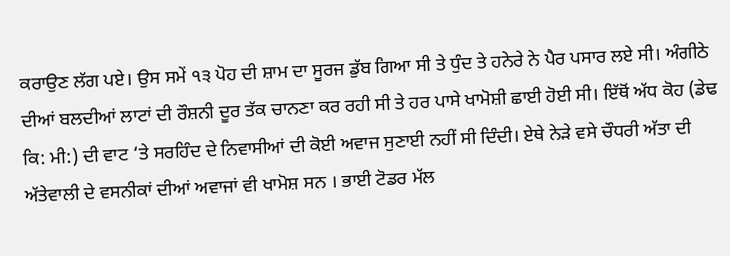ਕਰਾਉਣ ਲੱਗ ਪਏ। ਉਸ ਸਮੇਂ ੧੩ ਪੋਹ ਦੀ ਸ਼ਾਮ ਦਾ ਸੂਰਜ ਡੁੱਬ ਗਿਆ ਸੀ ਤੇ ਧੁੰਦ ਤੇ ਹਨੇਰੇ ਨੇ ਪੈਰ ਪਸਾਰ ਲਏ ਸੀ। ਅੰਗੀਠੇ ਦੀਆਂ ਬਲਦੀਆਂ ਲਾਟਾਂ ਦੀ ਰੌਸ਼ਨੀ ਦੂਰ ਤੱਕ ਚਾਨਣਾ ਕਰ ਰਹੀ ਸੀ ਤੇ ਹਰ ਪਾਸੇ ਖਾਮੋਸ਼ੀ ਛਾਈ ਹੋਈ ਸੀ। ਇੱਥੋਂ ਅੱਧ ਕੋਹ (ਡੇਢ ਕਿ: ਮੀ:) ਦੀ ਵਾਟ ‘ਤੇ ਸਰਹਿੰਦ ਦੇ ਨਿਵਾਸੀਆਂ ਦੀ ਕੋਈ ਅਵਾਜ ਸੁਣਾਈ ਨਹੀਂ ਸੀ ਦਿੰਦੀ। ਏਥੇ ਨੇੜੇ ਵਸੇ ਚੌਧਰੀ ਅੱਤਾ ਦੀ ਅੱਤੇਵਾਲੀ ਦੇ ਵਸਨੀਕਾਂ ਦੀਆਂ ਅਵਾਜਾਂ ਵੀ ਖਾਮੋਸ਼ ਸਨ । ਭਾਈ ਟੋਡਰ ਮੱਲ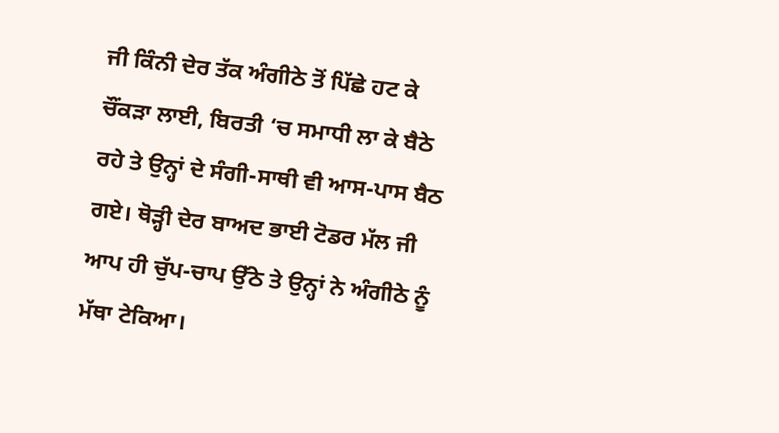ਜੀ ਕਿੰਨੀ ਦੇਰ ਤੱਕ ਅੰਗੀਠੇ ਤੋਂ ਪਿੱਛੇ ਹਟ ਕੇ ਚੌਂਕੜਾ ਲਾਈ, ਬਿਰਤੀ ‘ਚ ਸਮਾਧੀ ਲਾ ਕੇ ਬੈਠੇ ਰਹੇ ਤੇ ਉਨ੍ਹਾਂ ਦੇ ਸੰਗੀ-ਸਾਥੀ ਵੀ ਆਸ-ਪਾਸ ਬੈਠ ਗਏ। ਥੋੜ੍ਹੀ ਦੇਰ ਬਾਅਦ ਭਾਈ ਟੋਡਰ ਮੱਲ ਜੀ ਆਪ ਹੀ ਚੁੱਪ-ਚਾਪ ਉੱਠੇ ਤੇ ਉਨ੍ਹਾਂ ਨੇ ਅੰਗੀਠੇ ਨੂੰ ਮੱਥਾ ਟੇਕਿਆ।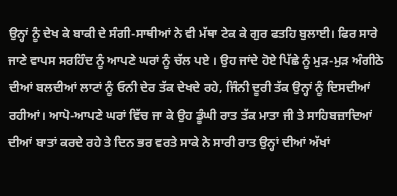ਉਨ੍ਹਾਂ ਨੂੰ ਦੇਖ ਕੇ ਬਾਕੀ ਦੇ ਸੰਗੀ-ਸਾਥੀਆਂ ਨੇ ਵੀ ਮੱਥਾ ਟੇਕ ਕੇ ਗੁਰ ਫਤਹਿ ਬੁਲਾਈ। ਫਿਰ ਸਾਰੇ ਜਾਣੇ ਵਾਪਸ ਸਰਹਿੰਦ ਨੂੰ ਆਪਣੇ ਘਰਾਂ ਨੂੰ ਚੱਲ ਪਏ । ਉਹ ਜਾਂਦੇ ਹੋਏ ਪਿੱਛੇ ਨੂੰ ਮੁੜ-ਮੁੜ ਅੰਗੀਠੇ ਦੀਆਂ ਬਲਦੀਆਂ ਲਾਟਾਂ ਨੂੰ ਓਨੀ ਦੇਰ ਤੱਕ ਦੇਖਦੇ ਰਹੇ, ਜਿੰਨੀ ਦੂਰੀ ਤੱਕ ਉਨ੍ਹਾਂ ਨੂੰ ਦਿਸਦੀਆਂ ਰਹੀਆਂ। ਆਪੋ-ਆਪਣੇ ਘਰਾਂ ਵਿੱਚ ਜਾ ਕੇ ਉਹ ਡੂੰਘੀ ਰਾਤ ਤੱਕ ਮਾਤਾ ਜੀ ਤੇ ਸਾਹਿਬਜ਼ਾਦਿਆਂ ਦੀਆਂ ਬਾਤਾਂ ਕਰਦੇ ਰਹੇ ਤੇ ਦਿਨ ਭਰ ਵਰਤੇ ਸਾਕੇ ਨੇ ਸਾਰੀ ਰਾਤ ਉਨ੍ਹਾਂ ਦੀਆਂ ਅੱਖਾਂ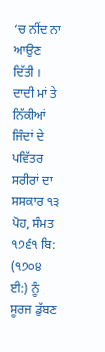‘ਚ ਨੀਂਦ ਨਾ ਆਉਣ ਦਿੱਤੀ । ਦਾਦੀ ਮਾਂ ਤੇ ਨਿੱਕੀਆਂ ਜਿੰਦਾਂ ਦੇ ਪਵਿੱਤਰ ਸਰੀਰਾਂ ਦਾ ਸਸਕਾਰ ੧੩ ਪੋਹ, ਸੰਮਤ ੧੭੬੧ ਬਿ: (੧੭੦੪ ਈ:) ਨੂੰ ਸੂਰਜ ਡੁੱਬਣ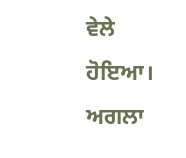ਵੇਲੇ ਹੋਇਆ।
ਅਗਲਾ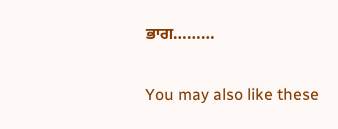ਭਾਗ………

You may also like these